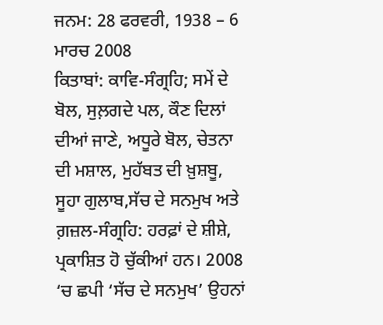ਜਨਮ: 28 ਫਰਵਰੀ, 1938 – 6 ਮਾਰਚ 2008
ਕਿਤਾਬਾਂ: ਕਾਵਿ-ਸੰਗ੍ਰਹਿ; ਸਮੇਂ ਦੇ ਬੋਲ, ਸੁਲ਼ਗਦੇ ਪਲ, ਕੌਣ ਦਿਲਾਂ ਦੀਆਂ ਜਾਣੇ, ਅਧੂਰੇ ਬੋਲ, ਚੇਤਨਾ ਦੀ ਮਸ਼ਾਲ, ਮੁਹੱਬਤ ਦੀ ਖ਼ੁਸ਼ਬੂ, ਸੂਹਾ ਗੁਲਾਬ,ਸੱਚ ਦੇ ਸਨਮੁਖ ਅਤੇ ਗ਼ਜ਼ਲ-ਸੰਗ੍ਰਹਿ: ਹਰਫ਼ਾਂ ਦੇ ਸ਼ੀਸ਼ੇ, ਪ੍ਰਕਾਸ਼ਿਤ ਹੋ ਚੁੱਕੀਆਂ ਹਨ। 2008 ‘ਚ ਛਪੀ ‘ਸੱਚ ਦੇ ਸਨਮੁਖ’ ਉਹਨਾਂ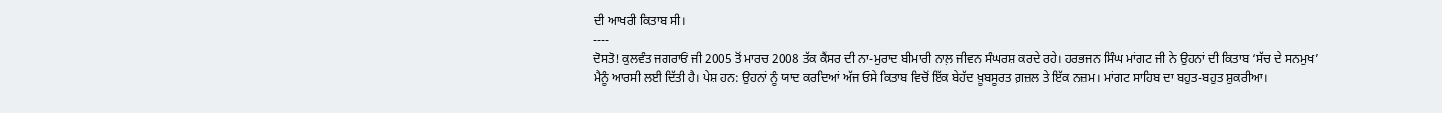ਦੀ ਆਖਰੀ ਕਿਤਾਬ ਸੀ।
----
ਦੋਸਤੋ! ਕੁਲਵੰਤ ਜਗਰਾਓਂ ਜੀ 2005 ਤੋਂ ਮਾਰਚ 2008 ਤੱਕ ਕੈਂਸਰ ਦੀ ਨਾ-ਮੁਰਾਦ ਬੀਮਾਰੀ ਨਾਲ਼ ਜੀਵਨ ਸੰਘਰਸ਼ ਕਰਦੇ ਰਹੇ। ਹਰਭਜਨ ਸਿੰਘ ਮਾਂਗਟ ਜੀ ਨੇ ਉਹਨਾਂ ਦੀ ਕਿਤਾਬ ‘ਸੱਚ ਦੇ ਸਨਮੁਖ’ ਮੈਨੂੰ ਆਰਸੀ ਲਈ ਦਿੱਤੀ ਹੈ। ਪੇਸ਼ ਹਨ: ਉਹਨਾਂ ਨੂੰ ਯਾਦ ਕਰਦਿਆਂ ਅੱਜ ਓਸੇ ਕਿਤਾਬ ਵਿਚੋਂ ਇੱਕ ਬੇਹੱਦ ਖ਼ੂਬਸੂਰਤ ਗ਼ਜ਼ਲ ਤੇ ਇੱਕ ਨਜ਼ਮ। ਮਾਂਗਟ ਸਾਹਿਬ ਦਾ ਬਹੁਤ-ਬਹੁਤ ਸ਼ੁਕਰੀਆ।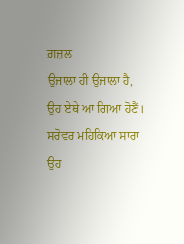ਗ਼ਜ਼ਲ
ਉਜਾਲਾ ਹੀ ਉਜਾਲਾ ਹੈ, ਉਹ ਏਥੇ ਆ ਗਿਆ ਹੋਣੈਂ।
ਸਰੋਵਰ ਮਹਿਕਿਆ ਸਾਰਾ ਉਹ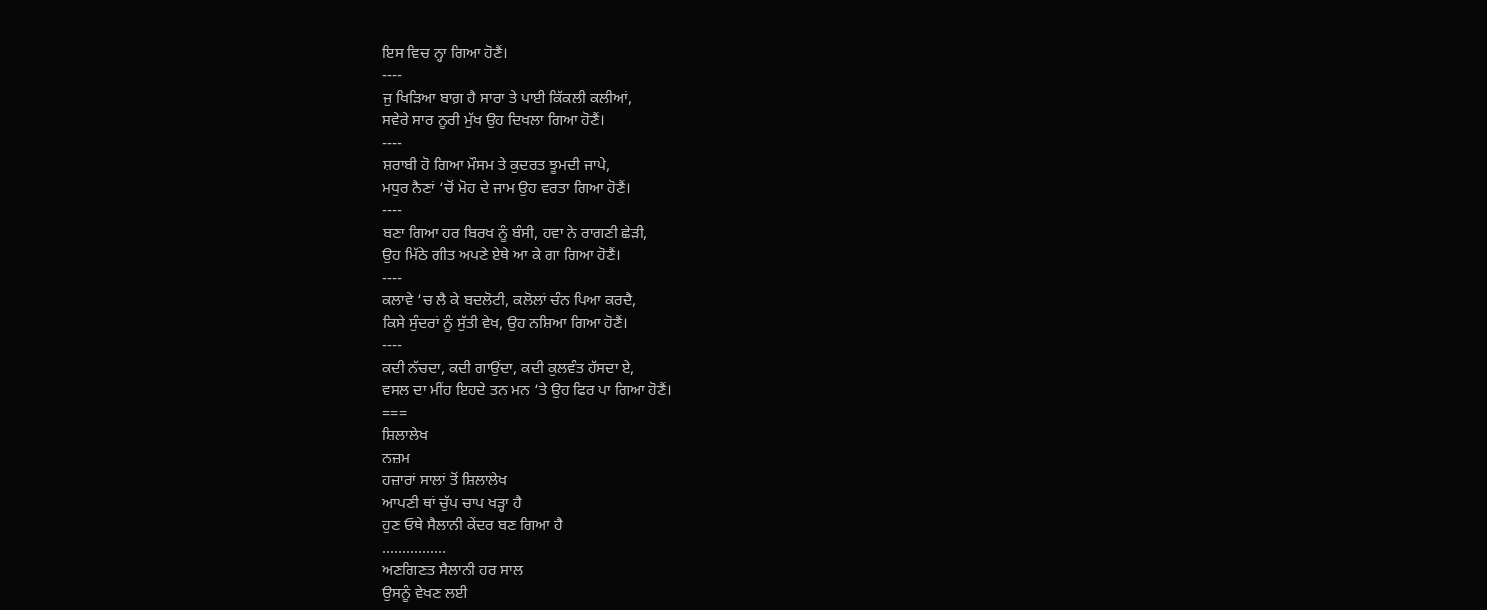ਇਸ ਵਿਚ ਨ੍ਹਾ ਗਿਆ ਹੋਣੈਂ।
----
ਜੁ ਖਿੜਿਆ ਬਾਗ਼ ਹੈ ਸਾਰਾ ਤੇ ਪਾਈ ਕਿੱਕਲੀ ਕਲੀਆਂ,
ਸਵੇਰੇ ਸਾਰ ਨੂਰੀ ਮੁੱਖ ਉਹ ਦਿਖਲਾ ਗਿਆ ਹੋਣੈਂ।
----
ਸ਼ਰਾਬੀ ਹੋ ਗਿਆ ਮੌਸਮ ਤੇ ਕੁਦਰਤ ਝੂਮਦੀ ਜਾਪੇ,
ਮਧੁਰ ਨੈਣਾਂ ‘ਚੋਂ ਮੋਹ ਦੇ ਜਾਮ ਉਹ ਵਰਤਾ ਗਿਆ ਹੋਣੈਂ।
----
ਬਣਾ ਗਿਆ ਹਰ ਬਿਰਖ ਨੂੰ ਬੰਸੀ, ਹਵਾ ਨੇ ਰਾਗਣੀ ਛੇੜੀ,
ਉਹ ਮਿੱਠੇ ਗੀਤ ਅਪਣੇ ਏਥੇ ਆ ਕੇ ਗਾ ਗਿਆ ਹੋਣੈਂ।
----
ਕਲਾਵੇ ‘ਚ ਲੈ ਕੇ ਬਦਲੋਟੀ, ਕਲੋਲਾਂ ਚੰਨ ਪਿਆ ਕਰਦੈ,
ਕਿਸੇ ਸੁੰਦਰਾਂ ਨੂੰ ਸੁੱਤੀ ਵੇਖ, ਉਹ ਨਸ਼ਿਆ ਗਿਆ ਹੋਣੈਂ।
----
ਕਦੀ ਨੱਚਦਾ, ਕਦੀ ਗਾਉਂਦਾ, ਕਦੀ ਕੁਲਵੰਤ ਹੱਸਦਾ ਏ,
ਵਸਲ ਦਾ ਮੀਂਹ ਇਹਦੇ ਤਨ ਮਨ ‘ਤੇ ਉਹ ਫਿਰ ਪਾ ਗਿਆ ਹੋਣੈਂ।
===
ਸ਼ਿਲਾਲੇਖ
ਨਜ਼ਮ
ਹਜ਼ਾਰਾਂ ਸਾਲਾਂ ਤੋਂ ਸ਼ਿਲਾਲੇਖ
ਆਪਣੀ ਥਾਂ ਚੁੱਪ ਚਾਪ ਖੜ੍ਹਾ ਹੈ
ਹੁਣ ਓਥੇ ਸੈਲਾਨੀ ਕੇਂਦਰ ਬਣ ਗਿਆ ਹੈ
................
ਅਣਗਿਣਤ ਸੈਲਾਨੀ ਹਰ ਸਾਲ
ਉਸਨੂੰ ਵੇਖਣ ਲਈ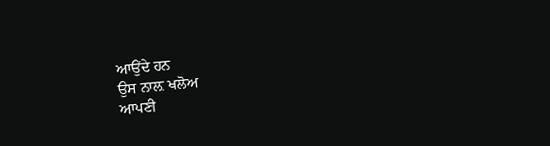ਆਉਂਦੇ ਹਨ
ਉਸ ਨਾਲ਼ ਖਲੋਅ
ਆਪਣੀ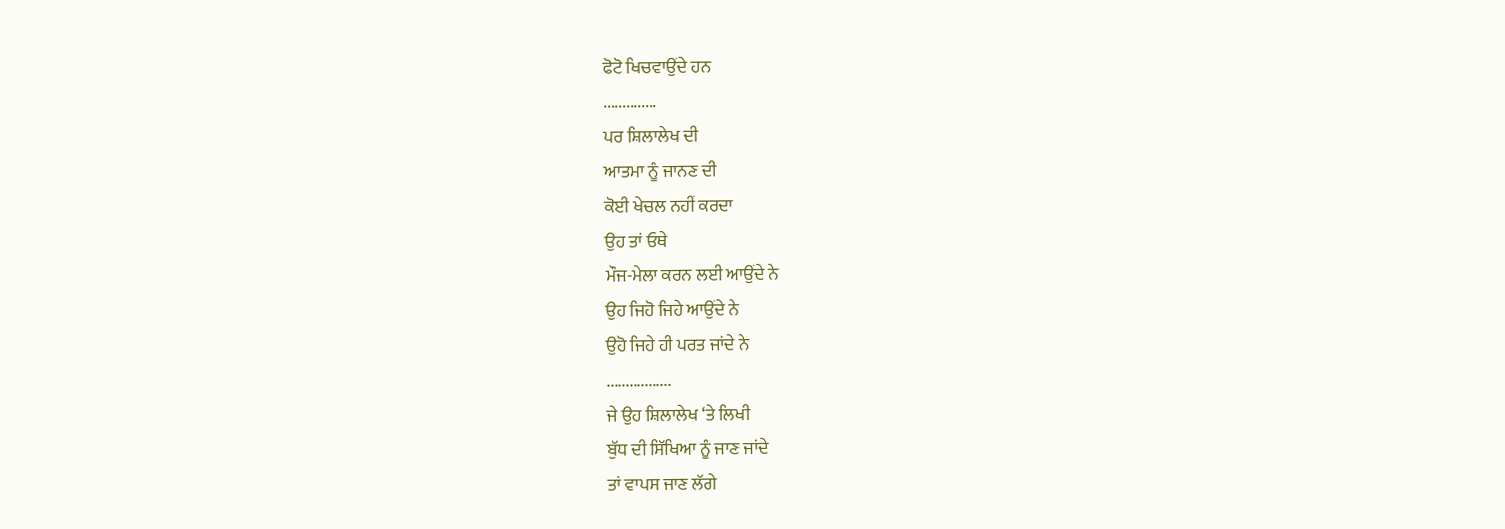ਫੋਟੋ ਖਿਚਵਾਉਂਦੇ ਹਨ
..............
ਪਰ ਸ਼ਿਲਾਲੇਖ ਦੀ
ਆਤਮਾ ਨੂੰ ਜਾਨਣ ਦੀ
ਕੋਈ ਖੇਚਲ ਨਹੀਂ ਕਰਦਾ
ਉਹ ਤਾਂ ਓਥੇ
ਮੌਜ-ਮੇਲਾ ਕਰਨ ਲਈ ਆਉਂਦੇ ਨੇ
ਉਹ ਜਿਹੋ ਜਿਹੇ ਆਉਂਦੇ ਨੇ
ਉਹੋ ਜਿਹੇ ਹੀ ਪਰਤ ਜਾਂਦੇ ਨੇ
.................
ਜੇ ਉਹ ਸ਼ਿਲਾਲੇਖ ‘ਤੇ ਲਿਖੀ
ਬੁੱਧ ਦੀ ਸਿੱਖਿਆ ਨੂੰ ਜਾਣ ਜਾਂਦੇ
ਤਾਂ ਵਾਪਸ ਜਾਣ ਲੱਗੇ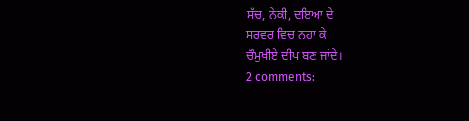ਸੱਚ, ਨੇਕੀ, ਦਇਆ ਦੇ
ਸਰਵਰ ਵਿਚ ਨਹਾ ਕੇ
ਚੌਮੁਖੀਏ ਦੀਪ ਬਣ ਜਾਂਦੇ।
2 comments: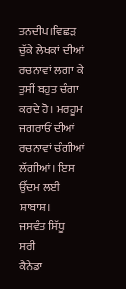ਤਨਦੀਪ।ਵਿਛੜ ਚੁੱਕੇ ਲੇਖਕਾਂ ਦੀਆਂ ਰਚਨਾਵਾਂ ਲਗਾ ਕੇ ਤੁਸੀਂ ਬਹੁਤ ਚੰਗਾ ਕਰਦੇ ਹੋ। ਮਰਹੂਮ ਜਗਰਾਓਂ ਦੀਆਂ ਰਚਨਾਵਾਂ ਚੰਗੀਆਂ ਲੱਗੀਆਂ। ਇਸ ਉੱਦਮ ਲਈ ਸ਼ਾਬਾਸ਼।
ਜਸਵੰਤ ਸਿੱਧੂ
ਸਰੀ
ਕੈਨੇਡਾ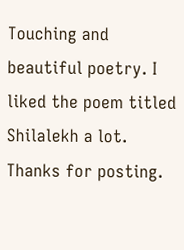Touching and beautiful poetry. I liked the poem titled Shilalekh a lot. Thanks for posting.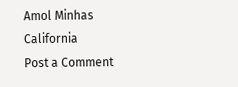Amol Minhas
California
Post a Comment